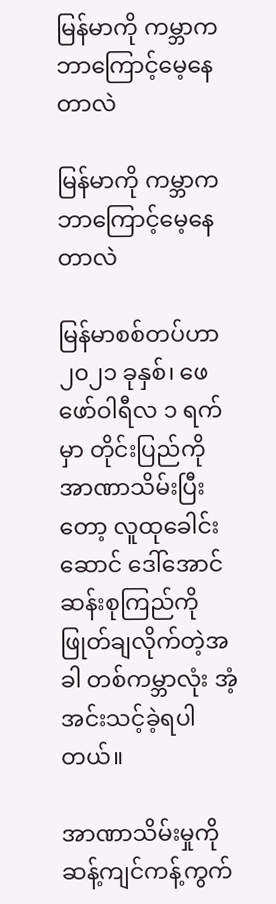မြန်မာကို ကမ္ဘာက ဘာကြောင့်မေ့နေတာလဲ

မြန်မာကို ကမ္ဘာက ဘာကြောင့်မေ့နေတာလဲ

မြန်မာစစ်တပ်ဟာ ၂၀၂၁ ခုနှစ်၊ ဖေဖော်ဝါရီလ ၁ ရက်မှာ တိုင်းပြည်ကို အာဏာသိမ်းပြီးတော့ လူထုခေါင်းဆောင် ဒေါ်အောင်ဆန်းစုကြည်ကို ဖြုတ်ချလိုက်တဲ့အခါ တစ်ကမ္ဘာလုံး အံ့အင်းသင့်ခဲ့ရပါတယ်။

အာဏာသိမ်းမှုကို ဆန့်ကျင်ကန့်ကွက်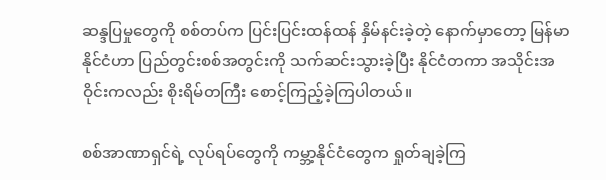ဆန္ဒပြမှုတွေကို စစ်တပ်က ပြင်းပြင်းထန်ထန် နှိမ်နင်းခဲ့တဲ့ နောက်မှာတော့ မြန်မာနိုင်ငံဟာ ပြည်တွင်းစစ်အတွင်းကို သက်ဆင်းသွားခဲ့ပြီး နိုင်ငံတကာ အသိုင်းအဝိုင်းကလည်း စိုးရိမ်တကြီး စောင့်ကြည့်ခဲ့ကြပါတယ်။

စစ်အာဏာရှင်ရဲ့ လုပ်ရပ်တွေကို ကမ္ဘာ့နိုင်ငံတွေက ရှုတ်ချခဲ့ကြ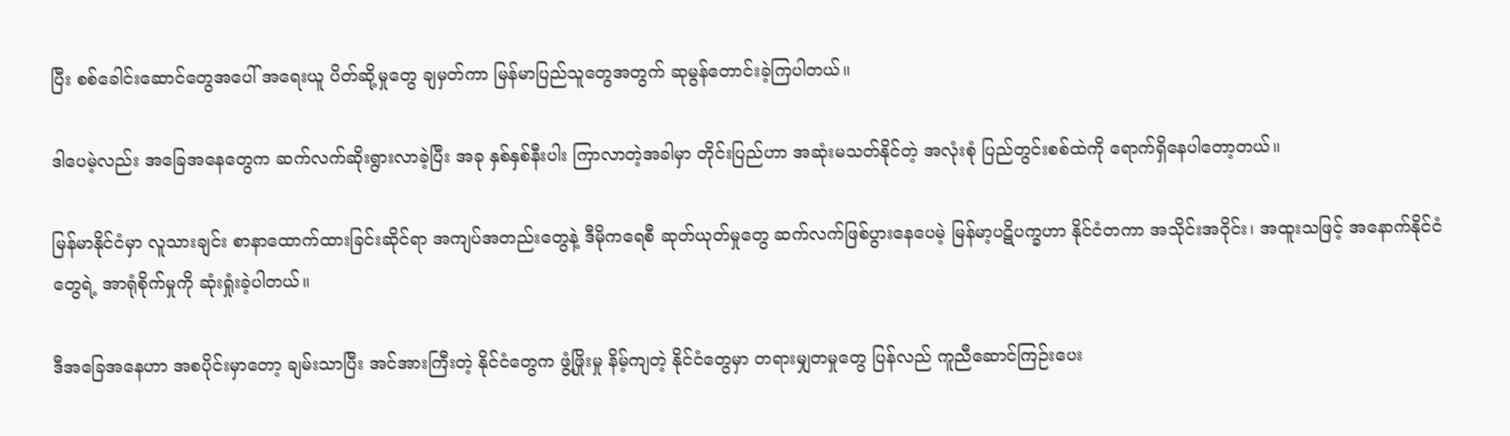ပြီး စစ်ခေါင်းဆောင်တွေအပေါ် အရေးယူ ပိတ်ဆို့မှုတွေ ချမှတ်ကာ မြန်မာပြည်သူတွေအတွက် ဆုမွန်တောင်းခဲ့ကြပါတယ်။

ဒါပေမဲ့လည်း အခြေအနေတွေက ဆက်လက်ဆိုးရွားလာခဲ့ပြီး အခု နှစ်နှစ်နီးပါး ကြာလာတဲ့အခါမှာ တိုင်းပြည်ဟာ အဆုံးမသတ်နိုင်တဲ့ အလုံးစုံ ပြည်တွင်းစစ်ထဲကို ရောက်ရှိနေပါတော့တယ်။

မြန်မာနိုင်ငံမှာ လူသားချင်း စာနာထောက်ထားခြင်းဆိုင်ရာ အကျပ်အတည်းတွေနဲ့ ဒီမိုကရေစီ ဆုတ်ယုတ်မှုတွေ ဆက်လက်ဖြစ်ပွားနေပေမဲ့ မြန်မာ့ပဋိပက္ခဟာ နိုင်ငံတကာ အသိုင်းအဝိုင်း၊ အထူးသဖြင့် အနောက်နိုင်ငံတွေရဲ့ အာရုံစိုက်မှုကို ဆုံးရှုံးခဲ့ပါတယ်။

ဒီအခြေအနေဟာ အစပိုင်းမှာတော့ ချမ်းသာပြီး အင်အားကြီးတဲ့ နိုင်ငံတွေက ဖွံ့ဖြိုးမှု နိမ့်ကျတဲ့ နိုင်ငံတွေမှာ တရားမျှတမှုတွေ ပြန်လည် ကူညီဆောင်ကြဉ်းပေး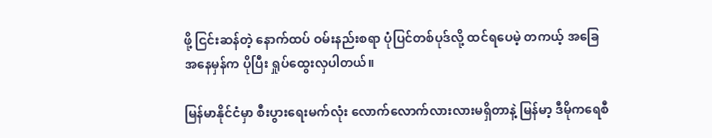ဖို့ ငြင်းဆန်တဲ့ နောက်ထပ် ဝမ်းနည်းစရာ ပုံပြင်တစ်ပုဒ်လို့ ထင်ရပေမဲ့ တကယ့် အခြေအနေမှန်က ပိုပြီး ရှုပ်ထွေးလှပါတယ်။

မြန်မာနိုင်ငံမှာ စီးပွားရေးမက်လုံး လောက်လောက်လားလားမရှိတာနဲ့ မြန်မာ့ ဒီမိုကရေစီ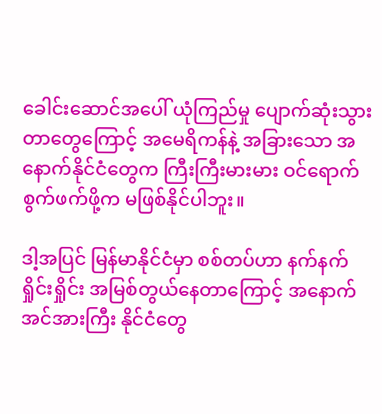ခေါင်းဆောင်အပေါ် ယုံကြည်မှု ပျောက်ဆုံးသွားတာတွေကြောင့် အမေရိကန်နဲ့ အခြားသော အနောက်နိုင်ငံတွေက ကြီးကြီးမားမား ဝင်ရောက်စွက်ဖက်ဖို့က မဖြစ်နိုင်ပါဘူး။

ဒါ့အပြင် မြန်မာနိုင်ငံမှာ စစ်တပ်ဟာ နက်နက်ရှိုင်းရှိုင်း အမြစ်တွယ်နေတာကြောင့် အနောက်အင်အားကြီး နိုင်ငံတွေ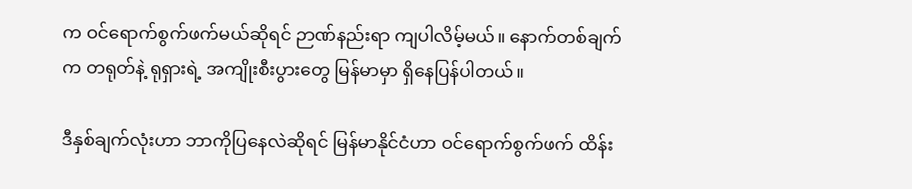က ဝင်ရောက်စွက်ဖက်မယ်ဆိုရင် ဉာဏ်နည်းရာ ကျပါလိမ့်မယ်။ နောက်တစ်ချက်က တရုတ်နဲ့ ရုရှားရဲ့ အကျိုးစီးပွားတွေ မြန်မာမှာ ရှိနေပြန်ပါတယ်။

ဒီနှစ်ချက်လုံးဟာ ဘာကိုပြနေလဲဆိုရင် မြန်မာနိုင်ငံဟာ ဝင်ရောက်စွက်ဖက် ထိန်း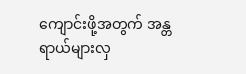ကျောင်းဖို့အတွက် အန္တရာယ်များလှ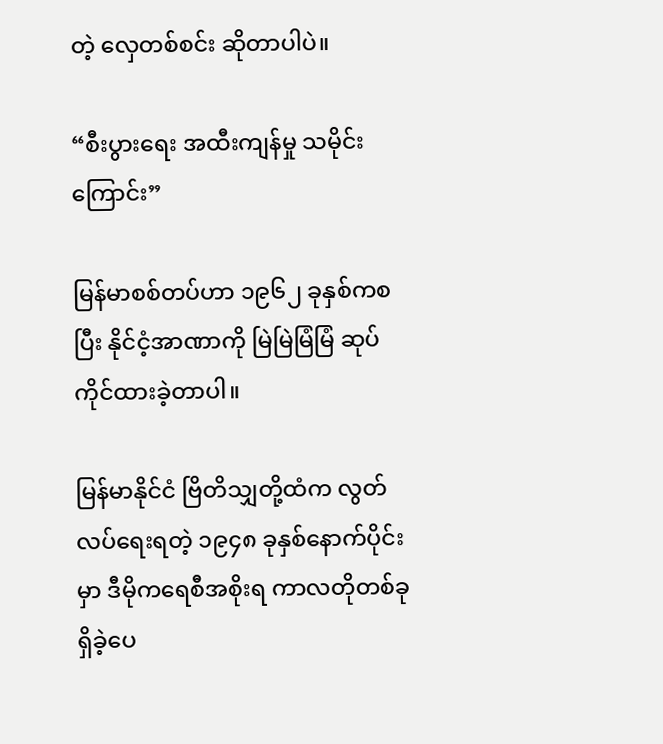တဲ့ လှေတစ်စင်း ဆိုတာပါပဲ။

“စီးပွားရေး အထီးကျန်မှု သမိုင်းကြောင်း”

မြန်မာစစ်တပ်ဟာ ၁၉၆၂ ခုနှစ်ကစပြီး နိုင်ငံ့အာဏာကို မြဲမြဲမြံမြံ ဆုပ်ကိုင်ထားခဲ့တာပါ။

မြန်မာနိုင်ငံ ဗြိတိသျှတို့ထံက လွတ်လပ်ရေးရတဲ့ ၁၉၄၈ ခုနှစ်နောက်ပိုင်းမှာ ဒီမိုကရေစီအစိုးရ ကာလတိုတစ်ခု ရှိခဲ့ပေ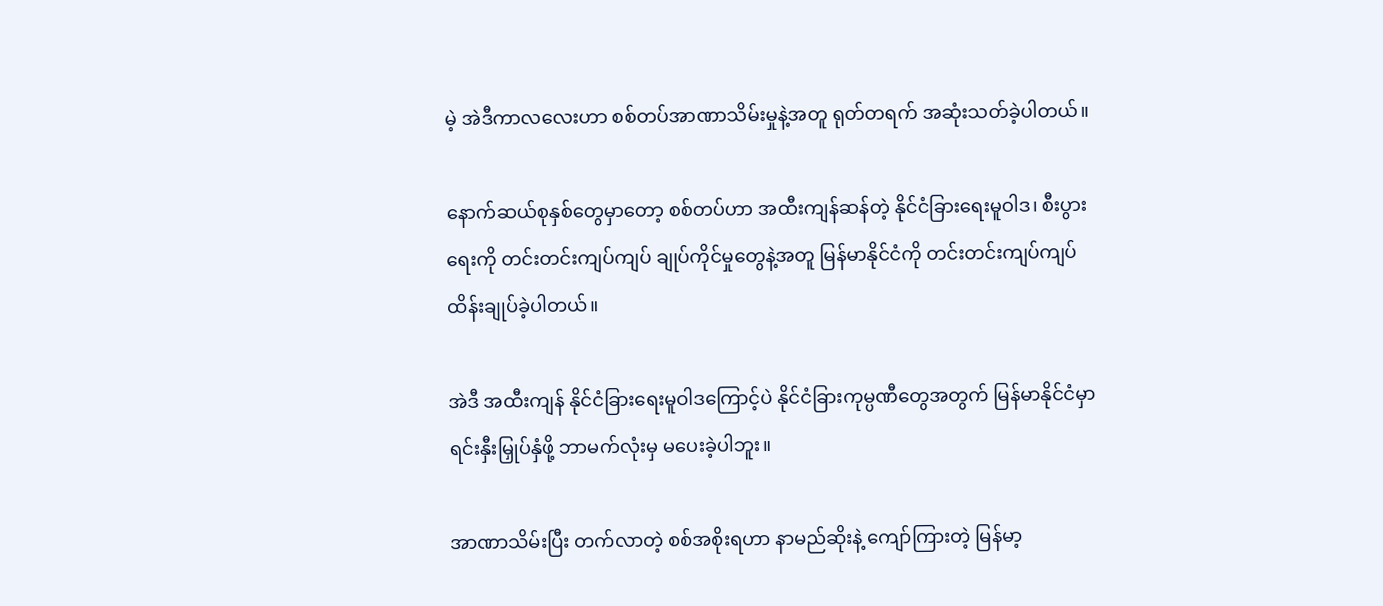မဲ့ အဲဒီကာလလေးဟာ စစ်တပ်အာဏာသိမ်းမှုနဲ့အတူ ရုတ်တရက် အဆုံးသတ်ခဲ့ပါတယ်။

နောက်ဆယ်စုနှစ်တွေမှာတော့ စစ်တပ်ဟာ အထီးကျန်ဆန်တဲ့ နိုင်ငံခြားရေးမူဝါဒ၊ စီးပွားရေးကို တင်းတင်းကျပ်ကျပ် ချုပ်ကိုင်မှုတွေနဲ့အတူ မြန်မာနိုင်ငံကို တင်းတင်းကျပ်ကျပ် ထိန်းချုပ်ခဲ့ပါတယ်။

အဲဒီ အထီးကျန် နိုင်ငံခြားရေးမူဝါဒကြောင့်ပဲ နိုင်ငံခြားကုမ္ပဏီတွေအတွက် မြန်မာနိုင်ငံမှာ ရင်းနှီးမြှုပ်နှံဖို့ ဘာမက်လုံးမှ မပေးခဲ့ပါဘူး။

အာဏာသိမ်းပြီး တက်လာတဲ့ စစ်အစိုးရဟာ နာမည်ဆိုးနဲ့ ကျော်ကြားတဲ့ မြန်မာ့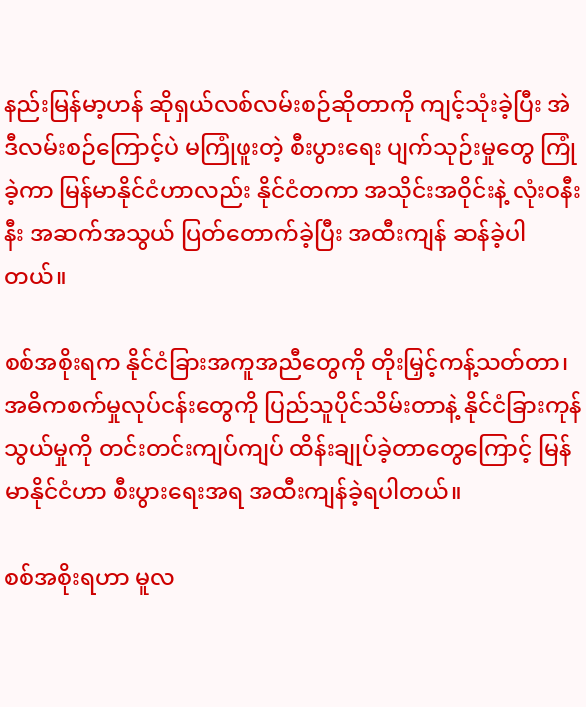နည်းမြန်မာ့ဟန် ဆိုရှယ်လစ်လမ်းစဉ်ဆိုတာကို ကျင့်သုံးခဲ့ပြီး အဲဒီလမ်းစဉ်ကြောင့်ပဲ မကြုံဖူးတဲ့ စီးပွားရေး ပျက်သုဉ်းမှုတွေ ကြုံခဲ့ကာ မြန်မာနိုင်ငံဟာလည်း နိုင်ငံတကာ အသိုင်းအဝိုင်းနဲ့ လုံးဝနီးနီး အဆက်အသွယ် ပြတ်တောက်ခဲ့ပြီး အထီးကျန် ဆန်ခဲ့ပါတယ်။

စစ်အစိုးရက နိုင်ငံခြားအကူအညီတွေကို တိုးမြှင့်ကန့်သတ်တာ၊ အဓိကစက်မှုလုပ်ငန်းတွေကို ပြည်သူပိုင်သိမ်းတာနဲ့ နိုင်ငံခြားကုန်သွယ်မှုကို တင်းတင်းကျပ်ကျပ် ထိန်းချုပ်ခဲ့တာတွေကြောင့် မြန်မာနိုင်ငံဟာ စီးပွားရေးအရ အထီးကျန်ခဲ့ရပါတယ်။

စစ်အစိုးရဟာ မူလ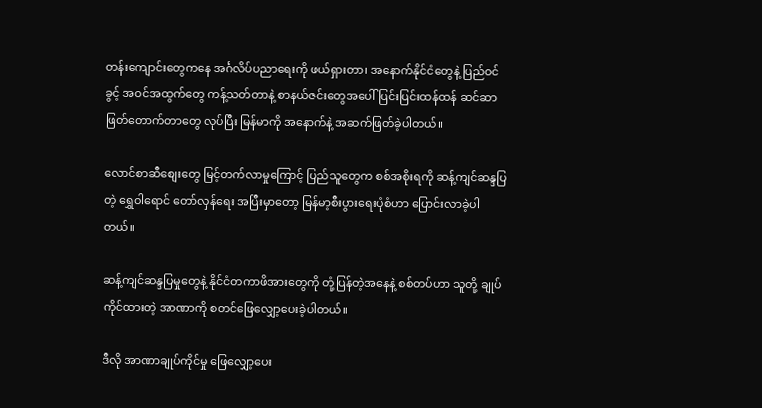တန်းကျောင်းတွေကနေ အင်္ဂလိပ်ပညာရေးကို ဖယ်ရှားတာ၊ အနောက်နိုင်ငံတွေနဲ့ ပြည်ဝင်ခွင့် အဝင်အထွက်တွေ ကန့်သတ်တာနဲ့ စာနယ်ဇင်းတွေအပေါ် ပြင်းပြင်းထန်ထန် ဆင်ဆာဖြတ်တောက်တာတွေ လုပ်ပြီး မြန်မာကို အနောက်နဲ့ အဆက်ဖြတ်ခဲ့ပါတယ်။

လောင်စာဆီစျေးတွေ မြင့်တက်လာမှုကြောင့် ပြည်သူတွေက စစ်အစိုးရကို ဆန့်ကျင်ဆန္ဒပြတဲ့ ရွှေဝါရောင် တော်လှန်ရေး အပြီးမှာတော့ မြန်မာ့စီးပွားရေးပုံစံဟာ ပြောင်းလာခဲ့ပါတယ်။

ဆန့်ကျင်ဆန္ဒပြမှုတွေနဲ့ နိုင်ငံတကာဖိအားတွေကို တုံ့ပြန်တဲ့အနေနဲ့ စစ်တပ်ဟာ သူတို့ ချုပ်ကိုင်ထားတဲ့ အာဏာကို စတင်ဖြေလျှော့ပေးခဲ့ပါတယ်။

ဒီလို အာဏာချုပ်ကိုင်မှု ဖြေလျှော့ပေး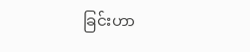ခြင်းဟာ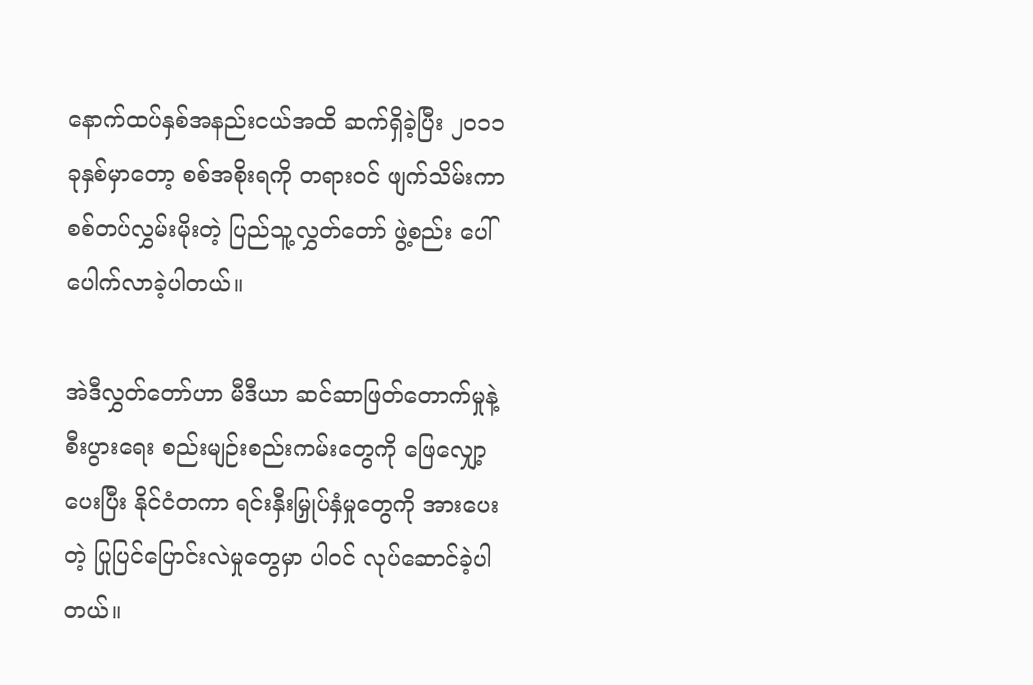နောက်ထပ်နှစ်အနည်းငယ်အထိ ဆက်ရှိခဲ့ပြီး ၂၀၁၁ ခုနှစ်မှာတော့ စစ်အစိုးရကို တရားဝင် ဖျက်သိမ်းကာ စစ်တပ်လွှမ်းမိုးတဲ့ ပြည်သူ့လွှတ်တော် ဖွဲ့စည်း ပေါ်ပေါက်လာခဲ့ပါတယ်။

အဲဒီလွှတ်တော်ဟာ မီဒီယာ ဆင်ဆာဖြတ်တောက်မှုနဲ့ စီးပွားရေး စည်းမျဉ်းစည်းကမ်းတွေကို ဖြေလျှော့ပေးပြီး နိုင်ငံတကာ ရင်းနှီးမြှုပ်နှံမှုတွေကို အားပေးတဲ့ ပြုပြင်ပြောင်းလဲမှုတွေမှာ ပါဝင် လုပ်ဆောင်ခဲ့ပါတယ်။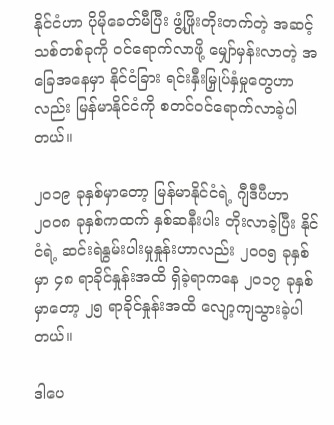နိုင်ငံဟာ ပိုမိုခေတ်မီပြီး ဖွံ့ဖြိုးတိုးတက်တဲ့ အဆင့်သစ်တစ်ခုကို ဝင်ရောက်လာဖို့ မျှော်မှန်းလာတဲ့ အခြေအနေမှာ နိုင်ငံခြား ရင်းနှီးမြှုပ်နှံမှုတွေဟာလည်း မြန်မာနိုင်ငံကို စတင်ဝင်ရောက်လာခဲ့ပါတယ်။

၂၀၁၉ ခုနှစ်မှာတော့ မြန်မာနိုင်ငံရဲ့ ဂျီဒီပီဟာ ၂၀၀၈ ခုနှစ်ကထက် နှစ်ဆနီးပါး တိုးလာခဲ့ပြီး နိုင်ငံရဲ့ ဆင်းရဲနွမ်းပါးမှုနှုန်းဟာလည်း ၂၀၀၅ ခုနှစ်မှာ ၄၈ ရာခိုင်နှုန်းအထိ ရှိခဲ့ရာကနေ ၂၀၁၇ ခုနှစ်မှာတော့ ၂၅ ရာခိုင်နှုန်းအထိ လျော့ကျသွားခဲ့ပါတယ်။

ဒါပေ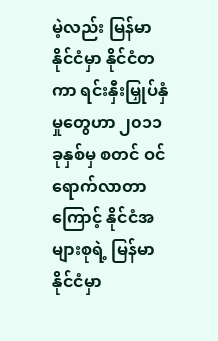မဲ့လည်း မြန်မာနိုင်ငံမှာ နိုင်ငံတကာ ရင်းနှီးမြှုပ်နှံမှုတွေဟာ ၂၀၁၁ ခုနှစ်မှ စတင် ဝင်ရောက်လာတာကြောင့် နိုင်ငံအများစုရဲ့ မြန်မာနိုင်ငံမှာ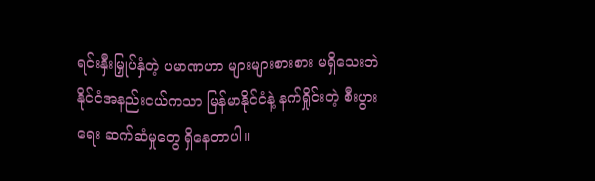ရင်းနှီးမြှုပ်နှံတဲ့ ပမာဏဟာ များများစားစား မရှိသေးဘဲ နိုင်ငံအနည်းငယ်ကသာ မြန်မာနိုင်ငံနဲ့ နက်ရှိုင်းတဲ့ စီးပွားရေး ဆက်ဆံမှုတွေ ရှိနေတာပါ။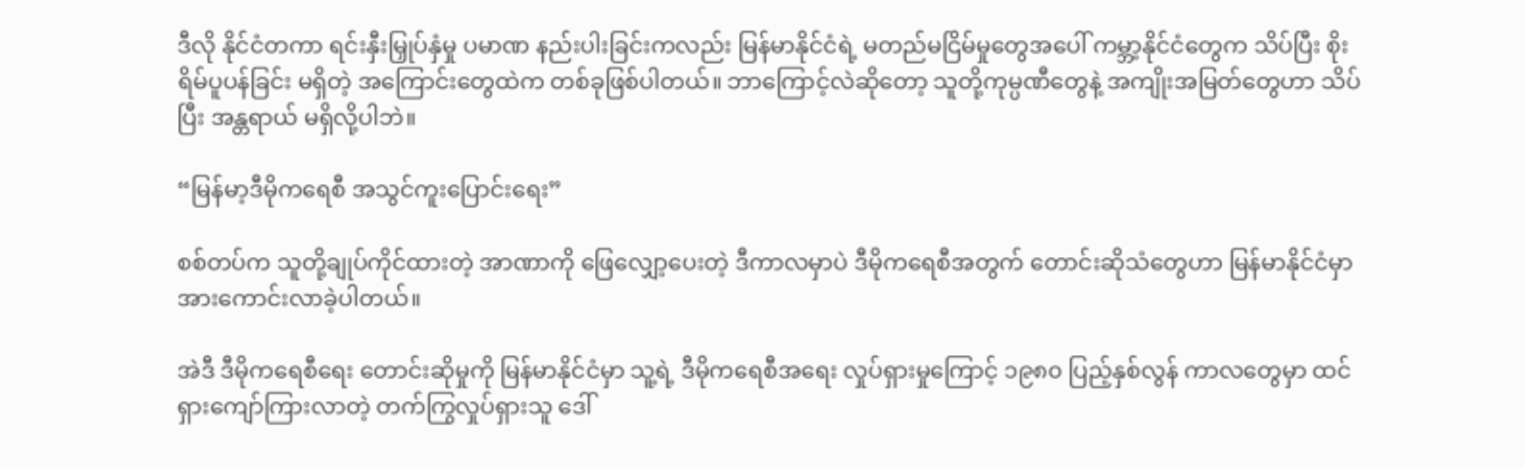ဒီလို နိုင်ငံတကာ ရင်းနှီးမြှုပ်နှံမှု ပမာဏ နည်းပါးခြင်းကလည်း မြန်မာနိုင်ငံရဲ့ မတည်မငြိမ်မှုတွေအပေါ် ကမ္ဘာ့နိုင်ငံတွေက သိပ်ပြီး စိုးရိမ်ပူပန်ခြင်း မရှိတဲ့ အကြောင်းတွေထဲက တစ်ခုဖြစ်ပါတယ်။ ဘာကြောင့်လဲဆိုတော့ သူတို့ကုမ္ပဏီတွေနဲ့ အကျိုးအမြတ်တွေဟာ သိပ်ပြီး အန္တရာယ် မရှိလို့ပါဘဲ။

“မြန်မာ့ဒီမိုကရေစီ အသွင်ကူးပြောင်းရေး”

စစ်တပ်က သူတို့ချုပ်ကိုင်ထားတဲ့ အာဏာကို ဖြေလျှော့ပေးတဲ့ ဒီကာလမှာပဲ ဒီမိုကရေစီအတွက် တောင်းဆိုသံတွေဟာ မြန်မာနိုင်ငံမှာ အားကောင်းလာခဲ့ပါတယ်။

အဲဒီ ဒီမိုကရေစီရေး တောင်းဆိုမှုကို မြန်မာနိုင်ငံမှာ သူ့ရဲ့ ဒီမိုကရေစီအရေး လှုပ်ရှားမှုကြောင့် ၁၉၈၀ ပြည့်နှစ်လွန် ကာလတွေမှာ ထင်ရှားကျော်ကြားလာတဲ့ တက်ကြွလှုပ်ရှားသူ ဒေါ်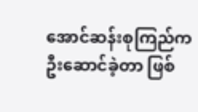အောင်ဆန်းစုကြည်က ဦးဆောင်ခဲ့တာ ဖြစ်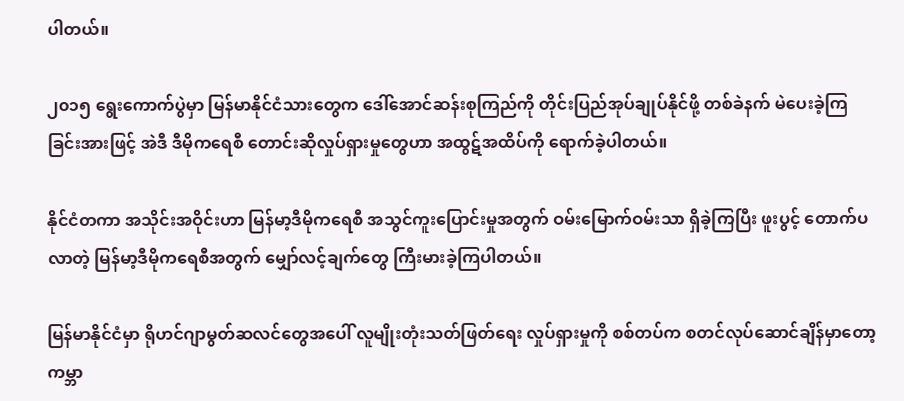ပါတယ်။

၂၀၁၅ ရွေးကောက်ပွဲမှာ မြန်မာနိုင်ငံသားတွေက ဒေါ်အောင်ဆန်းစုကြည်ကို တိုင်းပြည်အုပ်ချုပ်နိုင်ဖို့ တစ်ခဲနက် မဲပေးခဲ့ကြခြင်းအားဖြင့် အဲဒီ ဒီမိုကရေစီ တောင်းဆိုလှုပ်ရှားမှုတွေဟာ အထွဋ်အထိပ်ကို ရောက်ခဲ့ပါတယ်။

နိုင်ငံတကာ အသိုင်းအဝိုင်းဟာ မြန်မာ့ဒီမိုကရေစီ အသွင်ကူးပြောင်းမှုအတွက် ဝမ်းမြောက်ဝမ်းသာ ရှိခဲ့ကြပြီး ဖူးပွင့် တောက်ပလာတဲ့ မြန်မာ့ဒီမိုကရေစီအတွက် မျှော်လင့်ချက်တွေ ကြီးမားခဲ့ကြပါတယ်။

မြန်မာနိုင်ငံမှာ ရိုဟင်ဂျာမွတ်ဆလင်တွေအပေါ် လူမျိုးတုံးသတ်ဖြတ်ရေး လှုပ်ရှားမှုကို စစ်တပ်က စတင်လုပ်ဆောင်ချိန်မှာတော့ ကမ္ဘာ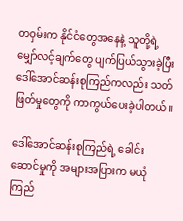တဝှမ်းက နိုင်ငံတွေအနေနဲ့ သူတို့ရဲ့ မျှော်လင့်ချက်တွေ ပျက်ပြယ်သွားခဲ့ပြီး ဒေါ်အောင်ဆန်းစုကြည်ကလည်း သတ်ဖြတ်မှုတွေကို ကာကွယ်ပေးခဲ့ပါတယ်။

ဒေါ်အောင်ဆန်းစုကြည်ရဲ့ ခေါင်းဆောင်မှုကို အများအပြားက မယုံကြည်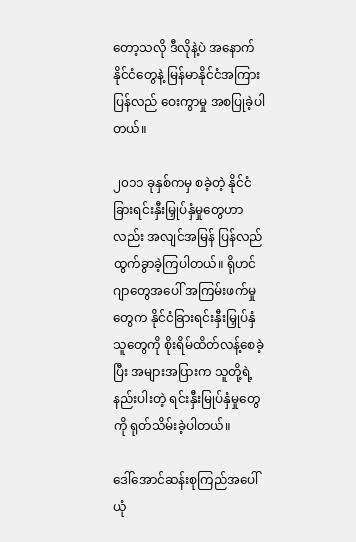တော့သလို ဒီလိုနဲ့ပဲ အနောက်နိုင်ငံတွေနဲ့ မြန်မာနိုင်ငံအကြား ပြန်လည် ဝေးကွာမှု အစပြုခဲ့ပါတယ်။

၂၀၁၁ ခုနှစ်ကမှ စခဲ့တဲ့ နိုင်ငံခြားရင်းနှီးမြှုပ်နှံမှုတွေဟာလည်း အလျင်အမြန် ပြန်လည်ထွက်ခွာခဲ့ကြပါတယ်။ ရိုဟင်ဂျာတွေအပေါ် အကြမ်းဖက်မှုတွေက နိုင်ငံခြားရင်းနှီးမြှုပ်နှံသူတွေကို စိုးရိမ်ထိတ်လန့်စေခဲ့ပြီး အများအပြားက သူတို့ရဲ့ နည်းပါးတဲ့ ရင်းနှီးမြုပ်နှံမှုတွေကို ရုတ်သိမ်းခဲ့ပါတယ်။

ဒေါ်အောင်ဆန်းစုကြည်အပေါ် ယုံ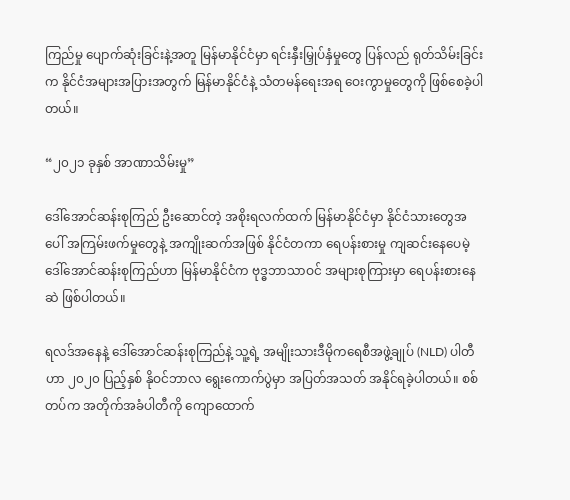ကြည်မှု ပျောက်ဆုံးခြင်းနဲ့အတူ မြန်မာနိုင်ငံမှာ ရင်းနှီးမြှုပ်နှံမှုတွေ ပြန်လည် ရုတ်သိမ်းခြင်းက နိုင်ငံအများအပြားအတွက် မြန်မာနိုင်ငံနဲ့ သံတမန်ရေးအရ ဝေးကွာမှုတွေကို ဖြစ်စေခဲ့ပါတယ်။

“၂၀၂၁ ခုနှစ် အာဏာသိမ်းမှု”

ဒေါ်အောင်ဆန်းစုကြည် ဦးဆောင်တဲ့ အစိုးရလက်ထက် မြန်မာနိုင်ငံမှာ နိုင်ငံသားတွေအပေါ် အကြမ်းဖက်မှုတွေနဲ့ အကျိုးဆက်အဖြစ် နိုင်ငံတကာ ရေပန်းစားမှု ကျဆင်းနေပေမဲ့ ဒေါ်အောင်ဆန်းစုကြည်ဟာ မြန်မာနိုင်ငံက ဗုဒ္ဓဘာသာဝင် အများစုကြားမှာ ရေပန်းစားနေဆဲ ဖြစ်ပါတယ်။

ရလဒ်အနေနဲ့ ဒေါ်အောင်ဆန်းစုကြည်နဲ့ သူ့ရဲ့ အမျိုးသားဒီမိုကရေစီအဖွဲ့ချုပ် (NLD) ပါတီဟာ ၂၀၂၀ ပြည့်နှစ် နိုဝင်ဘာလ ရွေးကောက်ပွဲမှာ အပြတ်အသတ် အနိုင်ရခဲ့ပါတယ်။ စစ်တပ်က အတိုက်အခံပါတီကို ကျောထောက်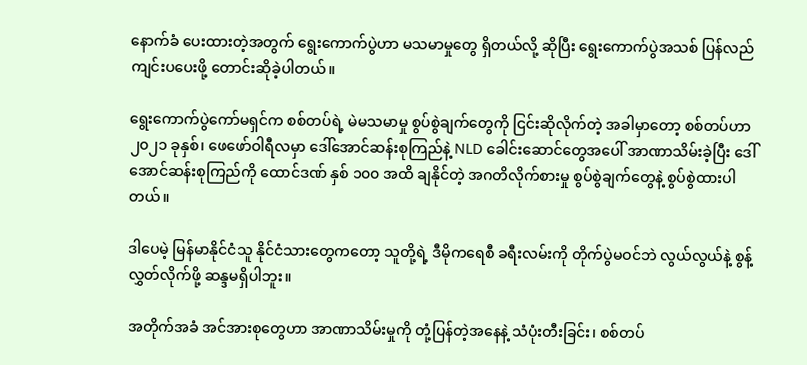နောက်ခံ ပေးထားတဲ့အတွက် ရွေးကောက်ပွဲဟာ မသမာမှုတွေ ရှိတယ်လို့ ဆိုပြီး ရွေးကောက်ပွဲအသစ် ပြန်လည်ကျင်းပပေးဖို့ တောင်းဆိုခဲ့ပါတယ်။

ရွေးကောက်ပွဲကော်မရှင်က စစ်တပ်ရဲ့ မဲမသမာမှု စွပ်စွဲချက်တွေကို ငြင်းဆိုလိုက်တဲ့ အခါမှာတော့ စစ်တပ်ဟာ ၂၀၂၁ ခုနှစ်၊ ဖေဖော်ဝါရီလမှာ ဒေါ်အောင်ဆန်းစုကြည်နဲ့ NLD ခေါင်းဆောင်တွေအပေါ် အာဏာသိမ်းခဲ့ပြီး ဒေါ်အောင်ဆန်းစုကြည်ကို ထောင်ဒဏ် နှစ် ၁၀၀ အထိ ချနိုင်တဲ့ အဂတိလိုက်စားမှု စွပ်စွဲချက်တွေနဲ့ စွပ်စွဲထားပါတယ်။

ဒါပေမဲ့ မြန်မာနိုင်ငံသူ နိုင်ငံသားတွေကတော့ သူတို့ရဲ့ ဒီမိုကရေစီ ခရီးလမ်းကို တိုက်ပွဲမဝင်ဘဲ လွယ်လွယ်နဲ့ စွန့်လွှတ်လိုက်ဖို့ ဆန္ဒမရှိပါဘူး။

အတိုက်အခံ အင်အားစုတွေဟာ အာဏာသိမ်းမှုကို တုံ့ပြန်တဲ့အနေနဲ့ သံပုံးတီးခြင်း၊ စစ်တပ်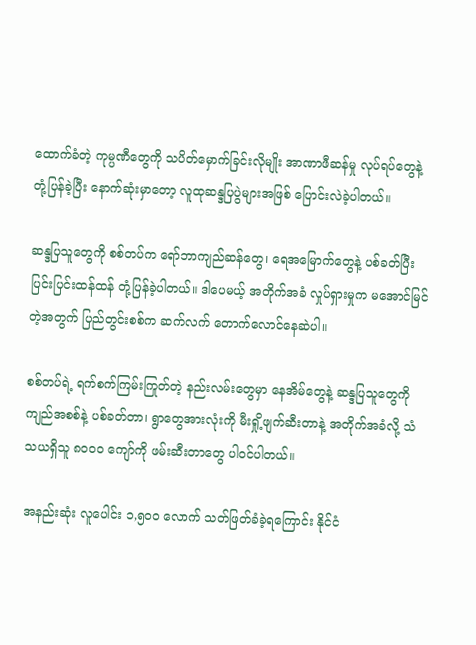ထောက်ခံတဲ့ ကုမ္ပဏီတွေကို သပိတ်မှောက်ခြင်းလိုမျိုး အာဏာဖီဆန်မှု လုပ်ရပ်တွေနဲ့ တုံ့ပြန်ခဲ့ပြီး နောက်ဆုံးမှာတော့ လူထုဆန္ဒပြပွဲများအဖြစ် ပြောင်းလဲခဲ့ပါတယ်။

ဆန္ဒပြသူတွေကို စစ်တပ်က ရော်ဘာကျည်ဆန်တွေ၊ ရေအမြောက်တွေနဲ့ ပစ်ခတ်ပြီး ပြင်းပြင်းထန်ထန် တုံ့ပြန်ခဲ့ပါတယ်။ ဒါပေမယ့် အတိုက်အခံ လှုပ်ရှားမှုက မအောင်မြင်တဲ့အတွက် ပြည်တွင်းစစ်က ဆက်လက် တောက်လောင်နေဆဲပါ။

စစ်တပ်ရဲ့ ရက်စက်ကြမ်းကြုတ်တဲ့ နည်းလမ်းတွေမှာ နေအိမ်တွေနဲ့ ဆန္ဒပြသူတွေကို ကျည်အစစ်နဲ့ ပစ်ခတ်တာ၊ ရွာတွေအားလုံးကို မီးရှို့ဖျက်ဆီးတာနဲ့ အတိုက်အခံလို့ သံသယရှိသူ ၈၀၀၀ ကျော်ကို ဖမ်းဆီးတာတွေ ပါဝင်ပါတယ်။

အနည်းဆုံး လူပေါင်း ၁,၅၀၀ လောက် သတ်ဖြတ်ခံခဲ့ရကြောင်း နိုင်ငံ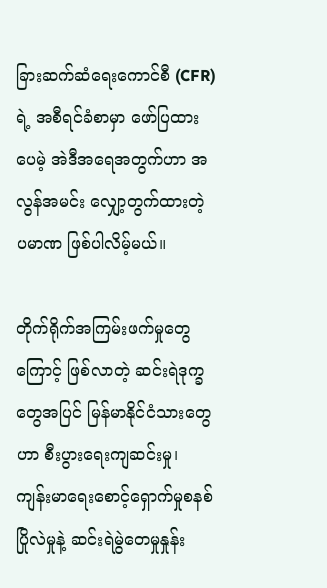ခြားဆက်ဆံရေးကောင်စီ (CFR) ရဲ့ အစီရင်ခံစာမှာ ဖော်ပြထားပေမဲ့ အဲဒီအရေအတွက်ဟာ အလွန်အမင်း လျှော့တွက်ထားတဲ့ ပမာဏ ဖြစ်ပါလိမ့်မယ်။

တိုက်ရိုက်အကြမ်းဖက်မှုတွေကြောင့် ဖြစ်လာတဲ့ ဆင်းရဲဒုက္ခတွေအပြင် မြန်မာနိုင်ငံသားတွေဟာ စီးပွားရေးကျဆင်းမှု၊ ကျန်းမာရေးစောင့်ရှောက်မှုစနစ် ပြိုလဲမှုနဲ့ ဆင်းရဲမွဲတေမှုနှုန်း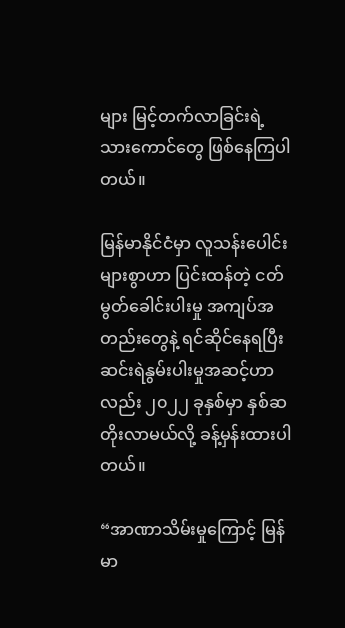များ မြင့်တက်လာခြင်းရဲ့ သားကောင်တွေ ဖြစ်နေကြပါတယ်။

မြန်မာနိုင်ငံမှာ လူသန်းပေါင်းများစွာဟာ ပြင်းထန်တဲ့ ငတ်မွတ်ခေါင်းပါးမှု အကျပ်အတည်းတွေနဲ့ ရင်ဆိုင်နေရပြီး ဆင်းရဲနွမ်းပါးမှုအဆင့်ဟာလည်း ၂၀၂၂ ခုနှစ်မှာ နှစ်ဆတိုးလာမယ်လို့ ခန့်မှန်းထားပါတယ်။

“အာဏာသိမ်းမှုကြောင့် မြန်မာ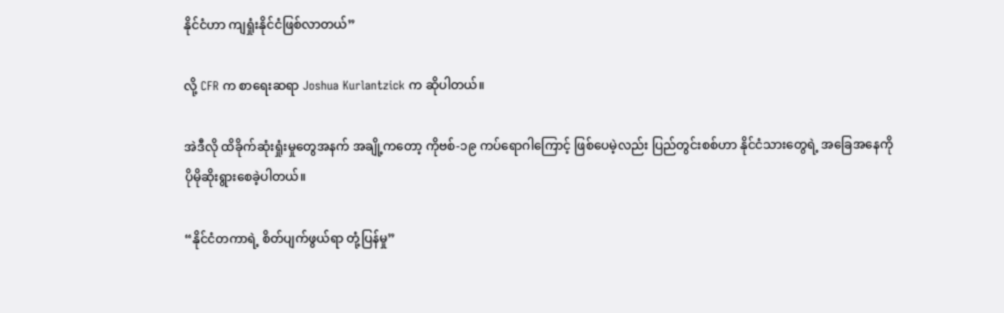နိုင်ငံဟာ ကျရှုံးနိုင်ငံဖြစ်လာတယ်”

လို့ CFR က စာရေးဆရာ Joshua Kurlantzick က ဆိုပါတယ်။

အဲဒီလို ထိခိုက်ဆုံးရှုံးမှုတွေအနက် အချို့ကတော့ ကိုဗစ်-၁၉ ကပ်ရောဂါကြောင့် ဖြစ်ပေမဲ့လည်း ပြည်တွင်းစစ်ဟာ နိုင်ငံသားတွေရဲ့ အခြေအနေကို ပိုမိုဆိုးရွားစေခဲ့ပါတယ်။

“နိုင်ငံတကာရဲ့ စိတ်ပျက်ဖွယ်ရာ တုံ့ပြန်မှု”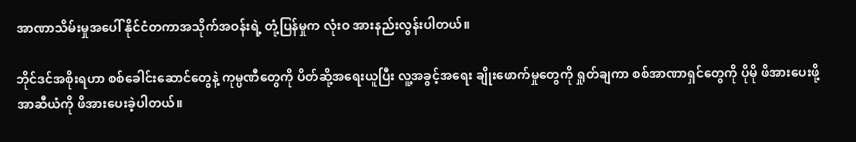အာဏာသိမ်းမှုအပေါ် နိုင်ငံတကာအသိုက်အဝန်းရဲ့ တုံ့ပြန်မှုက လုံးဝ အားနည်းလွန်းပါတယ်။

ဘိုင်ဒင်အစိုးရဟာ စစ်ခေါင်းဆောင်တွေနဲ့ ကုမ္ပဏီတွေကို ပိတ်ဆို့အရေးယူပြီး လူ့အခွင့်အရေး ချိုးဖောက်မှုတွေကို ရှုတ်ချကာ စစ်အာဏာရှင်တွေကို ပိုမို ဖိအားပေးဖို့ အာဆီယံကို ဖိအားပေးခဲ့ပါတယ်။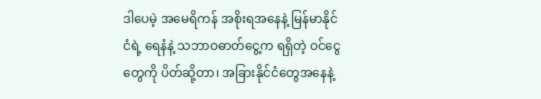ဒါပေမဲ့ အမေရိကန် အစိုးရအနေနဲ့ မြန်မာနိုင်ငံရဲ့ ရေနံနဲ့ သဘာဝဓာတ်ငွေ့က ရရှိတဲ့ ဝင်ငွေတွေကို ပိတ်ဆို့တာ၊ အခြားနိုင်ငံတွေအနေနဲ့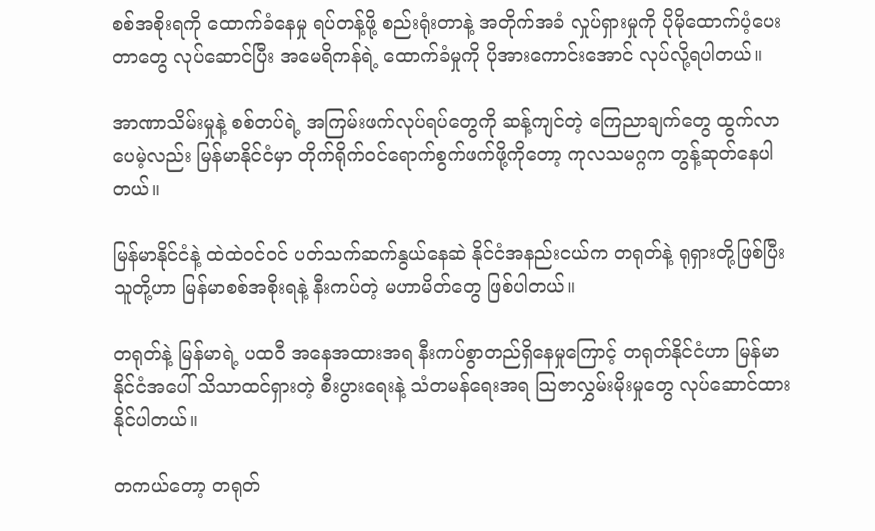စစ်အစိုးရကို ထောက်ခံနေမှု ရပ်တန့်ဖို့ စည်းရုံးတာနဲ့ အတိုက်အခံ လှုပ်ရှားမှုကို ပိုမိုထောက်ပံ့ပေးတာတွေ လုပ်ဆောင်ပြီး အမေရိကန်ရဲ့ ထောက်ခံမှုကို ပိုအားကောင်းအောင် လုပ်လို့ရပါတယ်။

အာဏာသိမ်းမှုနဲ့ စစ်တပ်ရဲ့ အကြမ်းဖက်လုပ်ရပ်တွေကို ဆန့်ကျင်တဲ့ ကြေညာချက်တွေ ထွက်လာပေမဲ့လည်း မြန်မာနိုင်ငံမှာ တိုက်ရိုက်ဝင်ရောက်စွက်ဖက်ဖို့ကိုတော့ ကုလသမဂ္ဂက တွန့်ဆုတ်နေပါတယ်။

မြန်မာနိုင်ငံနဲ့ ထဲထဲဝင်ဝင် ပတ်သက်ဆက်နွယ်နေဆဲ နိုင်ငံအနည်းငယ်က တရုတ်နဲ့ ရုရှားတို့ဖြစ်ပြီး သူတို့ဟာ မြန်မာစစ်အစိုးရနဲ့ နီးကပ်တဲ့ မဟာမိတ်တွေ ဖြစ်ပါတယ်။

တရုတ်နဲ့ မြန်မာရဲ့ ပထဝီ အနေအထားအရ နီးကပ်စွာတည်ရှိနေမှုကြောင့် တရုတ်နိုင်ငံဟာ မြန်မာနိုင်ငံအပေါ် သိသာထင်ရှားတဲ့ စီးပွားရေးနဲ့ သံတမန်ရေးအရ သြဇာလွှမ်းမိုးမှုတွေ လုပ်ဆောင်ထားနိုင်ပါတယ်။

တကယ်တော့ တရုတ်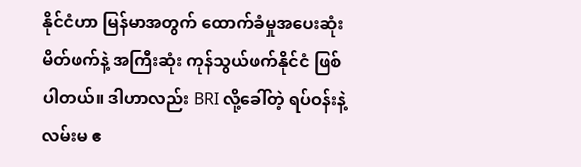နိုင်ငံဟာ မြန်မာအတွက် ထောက်ခံမှုအပေးဆုံး မိတ်ဖက်နဲ့ အကြီးဆုံး ကုန်သွယ်ဖက်နိုင်ငံ ဖြစ်ပါတယ်။ ဒါဟာလည်း BRI လို့ခေါ်တဲ့ ရပ်ဝန်းနဲ့ လမ်းမ ဧ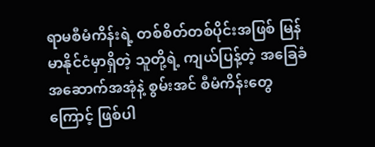ရာမစီမံကိန်းရဲ့ တစ်စိတ်တစ်ပိုင်းအဖြစ် မြန်မာနိုင်ငံမှာရှိတဲ့ သူတို့ရဲ့ ကျယ်ပြန့်တဲ့ အခြေခံအဆောက်အအုံနဲ့ စွမ်းအင် စီမံကိန်းတွေကြောင့် ဖြစ်ပါ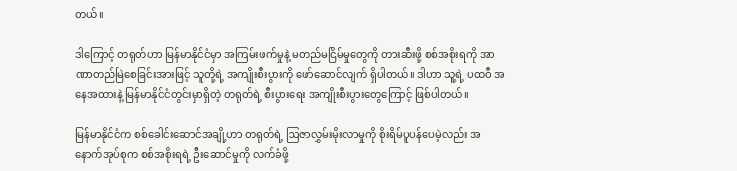တယ်။

ဒါကြောင့် တရုတ်ဟာ မြန်မာနိုင်ငံမှာ အကြမ်းဖက်မှုနဲ့ မတည်မငြိမ်မှုတွေကို တားဆီးဖို့ စစ်အစိုးရကို အာဏာတည်မြဲစေခြင်းအားဖြင့် သူတို့ရဲ့ အကျိုးစီးပွားကို ဖော်ဆောင်လျက် ရှိပါတယ်။ ဒါဟာ သူ့ရဲ့ ပထဝီ အနေအထားနဲ့ မြန်မာနိုင်ငံတွင်းမှာရှိတဲ့ တရုတ်ရဲ့ စီးပွားရေး အကျိုးစီးပွားတွေကြောင့် ဖြစ်ပါတယ်။

မြန်မာနိုင်ငံက စစ်ခေါင်းဆောင်အချို့ဟာ တရုတ်ရဲ့ ဩဇာလွှမ်းမိုးလာမှုကို စိုးရိမ်ပူပန်ပေမဲ့လည်း အနောက်အုပ်စုက စစ်အစိုးရရဲ့ ဦးဆောင်မှုကို လက်ခံဖို့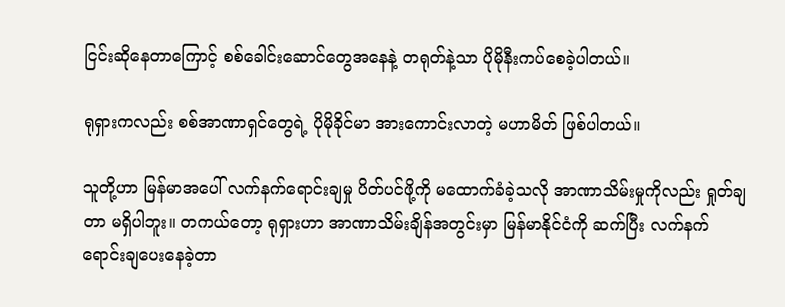ငြင်းဆိုနေတာကြောင့် စစ်ခေါင်းဆောင်တွေအနေနဲ့ တရုတ်နဲ့သာ ပိုမိုနီးကပ်စေခဲ့ပါတယ်။

ရုရှားကလည်း စစ်အာဏာရှင်တွေရဲ့ ပိုမိုခိုင်မာ အားကောင်းလာတဲ့ မဟာမိတ် ဖြစ်ပါတယ်။

သူတို့ဟာ မြန်မာအပေါ် လက်နက်ရောင်းချမှု ပိတ်ပင်ဖို့ကို မထောက်ခံခဲ့သလို အာဏာသိမ်းမှုကိုလည်း ရှုတ်ချတာ မရှိပါဘူး။ တကယ်တော့ ရုရှားဟာ အာဏာသိမ်းချိန်အတွင်းမှာ မြန်မာနိုင်ငံကို ဆက်ပြီး လက်နက် ရောင်းချပေးနေခဲ့တာ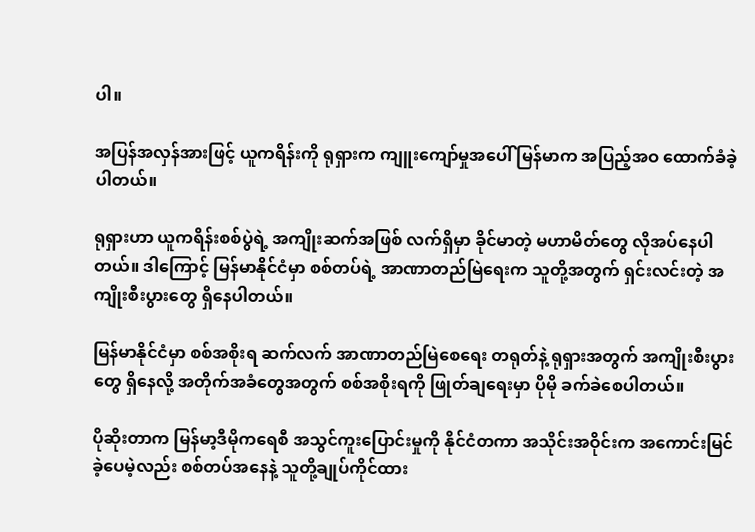ပါ။

အပြန်အလှန်အားဖြင့် ယူကရိန်းကို ရုရှားက ကျူးကျော်မှုအပေါ် မြန်မာက အပြည့်အဝ ထောက်ခံခဲ့ပါတယ်။

ရုရှားဟာ ယူကရိန်းစစ်ပွဲရဲ့ အကျိုးဆက်အဖြစ် လက်ရှိမှာ ခိုင်မာတဲ့ မဟာမိတ်တွေ လိုအပ်နေပါတယ်။ ဒါကြောင့် မြန်မာနိုင်ငံမှာ စစ်တပ်ရဲ့ အာဏာတည်မြဲရေးက သူတို့အတွက် ရှင်းလင်းတဲ့ အကျိုးစီးပွားတွေ ရှိနေပါတယ်။

မြန်မာနိုင်ငံမှာ စစ်အစိုးရ ဆက်လက် အာဏာတည်မြဲစေရေး တရုတ်နဲ့ ရုရှားအတွက် အကျိုးစီးပွားတွေ ရှိနေလို့ အတိုက်အခံတွေအတွက် စစ်အစိုးရကို ဖြုတ်ချရေးမှာ ပိုမို ခက်ခဲစေပါတယ်။

ပိုဆိုးတာက မြန်မာ့ဒီမိုကရေစီ အသွင်ကူးပြောင်းမှုကို နိုင်ငံတကာ အသိုင်းအဝိုင်းက အကောင်းမြင်ခဲ့ပေမဲ့လည်း စစ်တပ်အနေနဲ့ သူတို့ချုပ်ကိုင်ထား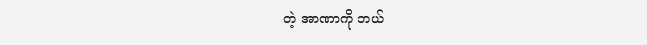တဲ့ အာဏာကို ဘယ်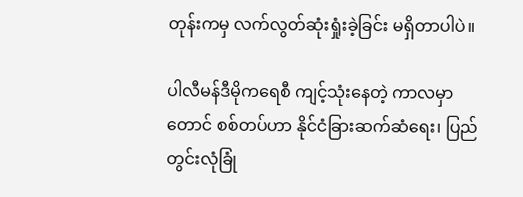တုန်းကမှ လက်လွတ်ဆုံးရှုံးခဲ့ခြင်း မရှိတာပါပဲ။

ပါလီမန်ဒီမိုကရေစီ ကျင့်သုံးနေတဲ့ ကာလမှာတောင် စစ်တပ်ဟာ နိုင်ငံခြားဆက်ဆံရေး၊ ပြည်တွင်းလုံခြုံ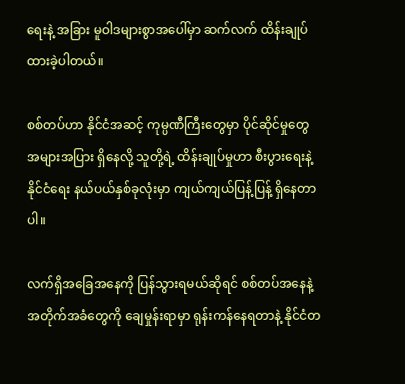ရေးနဲ့ အခြား မူဝါဒများစွာအပေါ်မှာ ဆက်လက် ထိန်းချုပ်ထားခဲ့ပါတယ်။

စစ်တပ်ဟာ နိုင်ငံအဆင့် ကုမ္ပဏီကြီးတွေမှာ ပိုင်ဆိုင်မှုတွေ အများအပြား ရှိနေလို့ သူတို့ရဲ့ ထိန်းချုပ်မှုဟာ စီးပွားရေးနဲ့ နိုင်ငံရေး နယ်ပယ်နှစ်ခုလုံးမှာ ကျယ်ကျယ်ပြန့်ပြန့် ရှိနေတာပါ။

လက်ရှိအခြေအနေကို ပြန်သွားရမယ်ဆိုရင် စစ်တပ်အနေနဲ့ အတိုက်အခံတွေကို ချေမှုန်းရာမှာ ရုန်းကန်နေရတာနဲ့ နိုင်ငံတ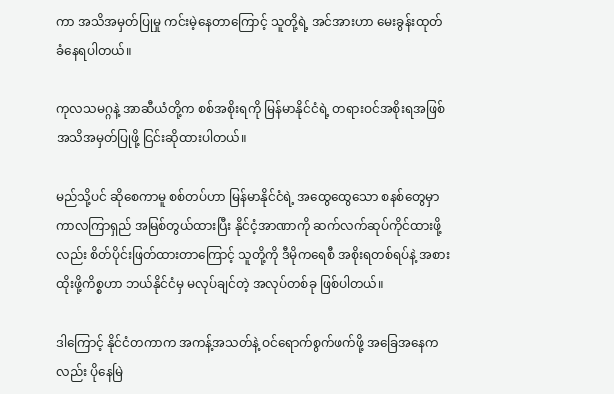ကာ အသိအမှတ်ပြုမှု ကင်းမဲ့နေတာကြောင့် သူတို့ရဲ့ အင်အားဟာ မေးခွန်းထုတ်ခံနေရပါတယ်။

ကုလသမဂ္ဂနဲ့ အာဆီယံတို့က စစ်အစိုးရကို မြန်မာနိုင်ငံရဲ့ တရားဝင်အစိုးရအဖြစ် အသိအမှတ်ပြုဖို့ ငြင်းဆိုထားပါတယ်။

မည်သို့ပင် ဆိုစေကာမူ စစ်တပ်ဟာ မြန်မာနိုင်ငံရဲ့ အထွေထွေသော စနစ်တွေမှာ ကာလကြာရှည် အမြစ်တွယ်ထားပြီး နိုင်ငံ့အာဏာကို ဆက်လက်ဆုပ်ကိုင်ထားဖို့လည်း စိတ်ပိုင်းဖြတ်ထားတာကြောင့် သူတို့ကို ဒီမိုကရေစီ အစိုးရတစ်ရပ်နဲ့ အစားထိုးဖို့ကိစ္စဟာ ဘယ်နိုင်ငံမှ မလုပ်ချင်တဲ့ အလုပ်တစ်ခု ဖြစ်ပါတယ်။

ဒါကြောင့် နိုင်ငံတကာက အကန့်အသတ်နဲ့ ဝင်ရောက်စွက်ဖက်ဖို့ အခြေအနေကလည်း ပိုနေမြဲ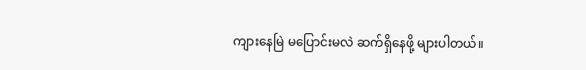ကျားနေမြဲ မပြောင်းမလဲ ဆက်ရှိနေဖို့ များပါတယ်။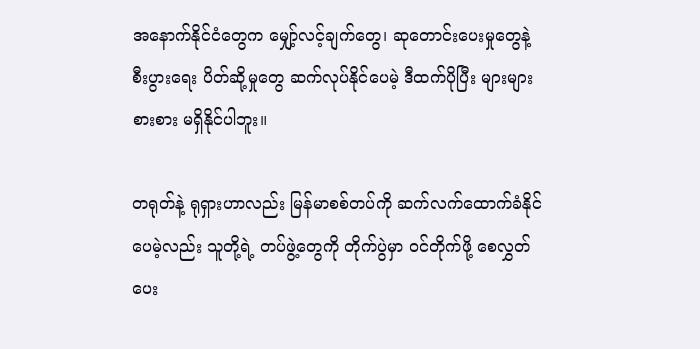အနောက်နိုင်ငံတွေက မျှော့်လင့်ချက်တွေ၊ ဆုတောင်းပေးမှုတွေနဲ့ စီးပွားရေး ပိတ်ဆို့မှုတွေ ဆက်လုပ်နိုင်ပေမဲ့ ဒီထက်ပိုပြီး များများစားစား မရှိနိုင်ပါဘူး။

တရုတ်နဲ့ ရုရှားဟာလည်း မြန်မာစစ်တပ်ကို ဆက်လက်ထောက်ခံနိုင်ပေမဲ့လည်း သူတို့ရဲ့ တပ်ဖွဲ့တွေကို တိုက်ပွဲမှာ ဝင်တိုက်ဖို့ စေလွှတ်ပေး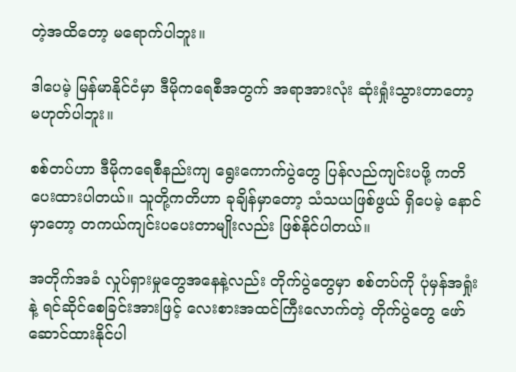တဲ့အထိတော့ မရောက်ပါဘူး။

ဒါပေမဲ့ မြန်မာနိုင်ငံမှာ ဒီမိုကရေစီအတွက် အရာအားလုံး ဆုံးရှုံးသွားတာတော့ မဟုတ်ပါဘူး။

စစ်တပ်ဟာ ဒီမိုကရေစီနည်းကျ ရွေးကောက်ပွဲတွေ ပြန်လည်ကျင်းပဖို့ ကတိပေးထားပါတယ်။ သူတို့ကတိဟာ ခုချိန်မှာတော့ သံသယဖြစ်ဖွယ် ရှိပေမဲ့ နောင်မှာတော့ တကယ်ကျင်းပပေးတာမျိုးလည်း ဖြစ်နိုင်ပါတယ်။

အတိုက်အခံ လှုပ်ရှားမှုတွေအနေနဲ့လည်း တိုက်ပွဲတွေမှာ စစ်တပ်ကို ပုံမှန်အရှုံးနဲ့ ရင်ဆိုင်စေခြင်းအားဖြင့် လေးစားအထင်ကြီးလောက်တဲ့ တိုက်ပွဲတွေ ဖော်ဆောင်ထားနိုင်ပါ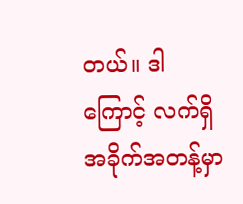တယ်။ ဒါကြောင့် လက်ရှိ အခိုက်အတန့်မှာ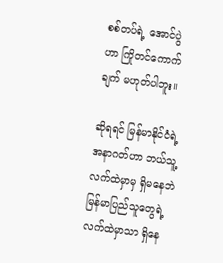စစ်တပ်ရဲ့ အောင်ပွဲဟာ ကြိုတင်ကောက်ချက် မဟုတ်ပါဘူး။

ဆိုရရင် မြန်မာနိုင်ငံရဲ့ အနာဂတ်ဟာ ဘယ်သူ့လက်ထဲမှာမှ ရှိမနေဘဲ မြန်မာပြည်သူတွေရဲ့ လက်ထဲမှာသာ ရှိနေ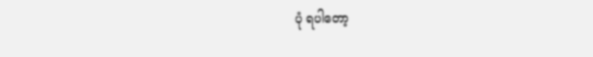ပုံ ရပါတော့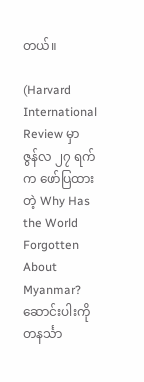တယ်။

(Harvard International Review မှာ ဇွန်လ ၂၇ ရက်က ဖော်ပြထားတဲ့ Why Has the World Forgotten About Myanmar? ဆောင်းပါးကို တနင်္သာ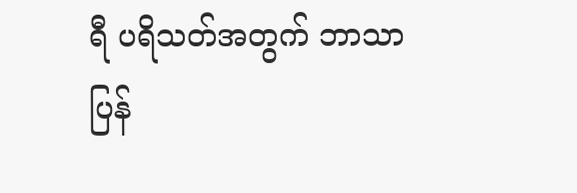ရီ ပရိသတ်အတွက် ဘာသာပြန်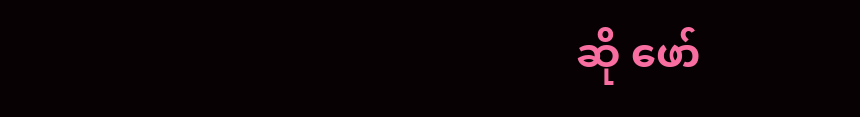ဆို ဖော်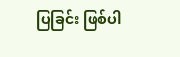ပြခြင်း ဖြစ်ပါ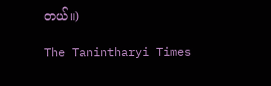တယ်။)

The Tanintharyi Times